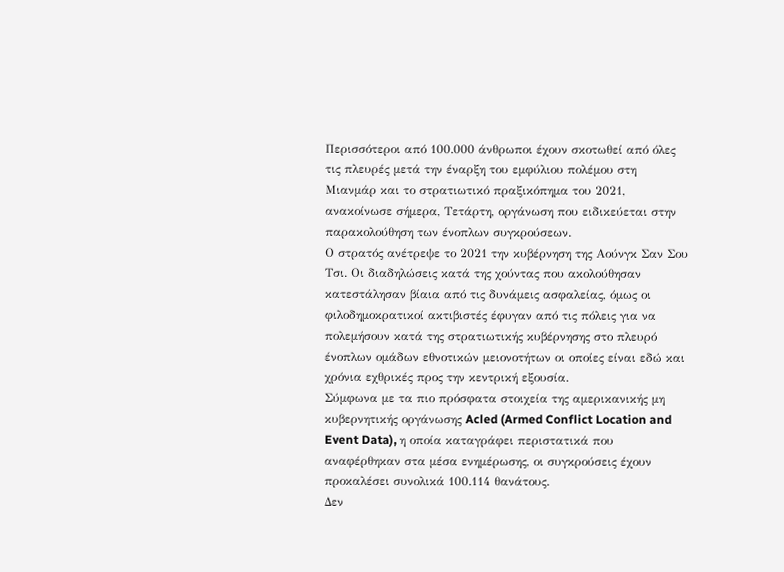Περισσότεροι από 100.000 άνθρωποι έχουν σκοτωθεί από όλες τις πλευρές μετά την έναρξη του εμφύλιου πολέμου στη Μιανμάρ και το στρατιωτικό πραξικόπημα του 2021, ανακοίνωσε σήμερα, Τετάρτη, οργάνωση που ειδικεύεται στην παρακολούθηση των ένοπλων συγκρούσεων.
Ο στρατός ανέτρεψε το 2021 την κυβέρνηση της Αούνγκ Σαν Σου Τσι. Οι διαδηλώσεις κατά της χούντας που ακολούθησαν κατεστάλησαν βίαια από τις δυνάμεις ασφαλείας, όμως οι φιλοδημοκρατικοί ακτιβιστές έφυγαν από τις πόλεις για να πολεμήσουν κατά της στρατιωτικής κυβέρνησης στο πλευρό ένοπλων ομάδων εθνοτικών μειονοτήτων οι οποίες είναι εδώ και χρόνια εχθρικές προς την κεντρική εξουσία.
Σύμφωνα με τα πιο πρόσφατα στοιχεία της αμερικανικής μη κυβερνητικής οργάνωσης Acled (Armed Conflict Location and Event Data), η οποία καταγράφει περιστατικά που αναφέρθηκαν στα μέσα ενημέρωσης, οι συγκρούσεις έχουν προκαλέσει συνολικά 100.114 θανάτους.
Δεν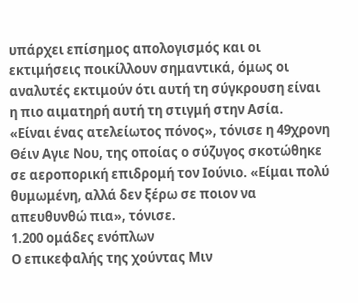υπάρχει επίσημος απολογισμός και οι εκτιμήσεις ποικίλλουν σημαντικά, όμως οι αναλυτές εκτιμούν ότι αυτή τη σύγκρουση είναι η πιο αιματηρή αυτή τη στιγμή στην Ασία.
«Είναι ένας ατελείωτος πόνος», τόνισε η 49χρονη Θέιν Αγιε Νου, της οποίας ο σύζυγος σκοτώθηκε σε αεροπορική επιδρομή τον Ιούνιο. «Είμαι πολύ θυμωμένη, αλλά δεν ξέρω σε ποιον να απευθυνθώ πια», τόνισε.
1.200 ομάδες ενόπλων
Ο επικεφαλής της χούντας Μιν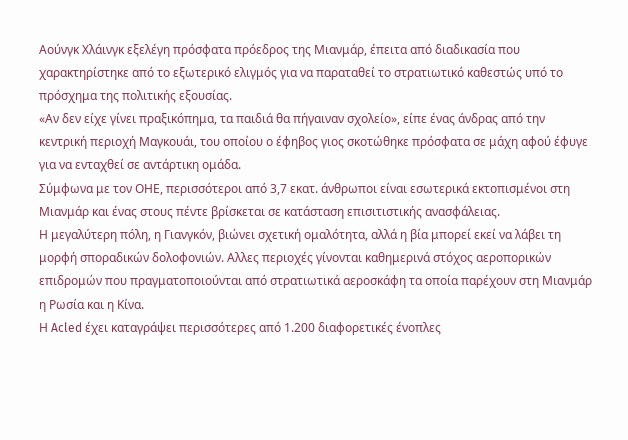Αούνγκ Χλάινγκ εξελέγη πρόσφατα πρόεδρος της Μιανμάρ, έπειτα από διαδικασία που χαρακτηρίστηκε από το εξωτερικό ελιγμός για να παραταθεί το στρατιωτικό καθεστώς υπό το πρόσχημα της πολιτικής εξουσίας.
«Αν δεν είχε γίνει πραξικόπημα, τα παιδιά θα πήγαιναν σχολείο», είπε ένας άνδρας από την κεντρική περιοχή Μαγκουάι, του οποίου ο έφηβος γιος σκοτώθηκε πρόσφατα σε μάχη αφού έφυγε για να ενταχθεί σε αντάρτικη ομάδα.
Σύμφωνα με τον ΟΗΕ, περισσότεροι από 3,7 εκατ. άνθρωποι είναι εσωτερικά εκτοπισμένοι στη Μιανμάρ και ένας στους πέντε βρίσκεται σε κατάσταση επισιτιστικής ανασφάλειας.
Η μεγαλύτερη πόλη, η Γιανγκόν, βιώνει σχετική ομαλότητα, αλλά η βία μπορεί εκεί να λάβει τη μορφή σποραδικών δολοφονιών. Αλλες περιοχές γίνονται καθημερινά στόχος αεροπορικών επιδρομών που πραγματοποιούνται από στρατιωτικά αεροσκάφη τα οποία παρέχουν στη Μιανμάρ η Ρωσία και η Κίνα.
Η Acled έχει καταγράψει περισσότερες από 1.200 διαφορετικές ένοπλες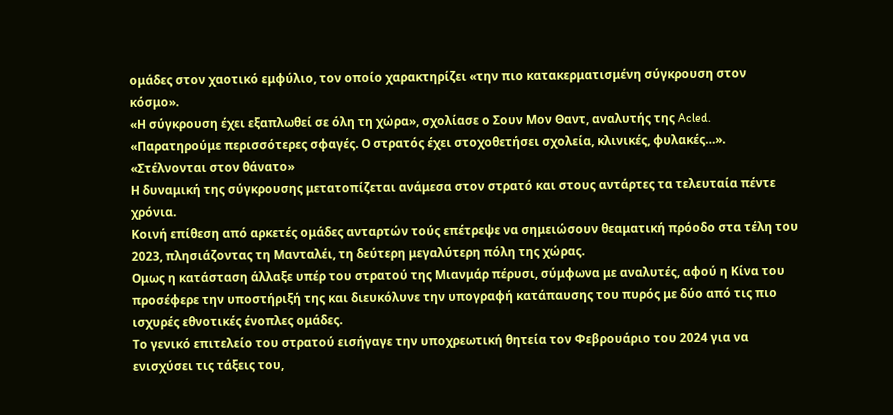ομάδες στον χαοτικό εμφύλιο, τον οποίο χαρακτηρίζει «την πιο κατακερματισμένη σύγκρουση στον κόσμο».
«Η σύγκρουση έχει εξαπλωθεί σε όλη τη χώρα», σχολίασε ο Σουν Μον Θαντ, αναλυτής της Acled. «Παρατηρούμε περισσότερες σφαγές. Ο στρατός έχει στοχοθετήσει σχολεία, κλινικές, φυλακές…».
«Στέλνονται στον θάνατο»
Η δυναμική της σύγκρουσης μετατοπίζεται ανάμεσα στον στρατό και στους αντάρτες τα τελευταία πέντε χρόνια.
Κοινή επίθεση από αρκετές ομάδες ανταρτών τούς επέτρεψε να σημειώσουν θεαματική πρόοδο στα τέλη του 2023, πλησιάζοντας τη Μανταλέι, τη δεύτερη μεγαλύτερη πόλη της χώρας.
Ομως η κατάσταση άλλαξε υπέρ του στρατού της Μιανμάρ πέρυσι, σύμφωνα με αναλυτές, αφού η Κίνα του προσέφερε την υποστήριξή της και διευκόλυνε την υπογραφή κατάπαυσης του πυρός με δύο από τις πιο ισχυρές εθνοτικές ένοπλες ομάδες.
Το γενικό επιτελείο του στρατού εισήγαγε την υποχρεωτική θητεία τον Φεβρουάριο του 2024 για να ενισχύσει τις τάξεις του,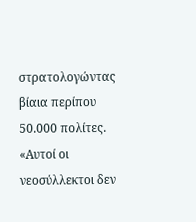στρατολογώντας βίαια περίπου 50.000 πολίτες.
«Αυτοί οι νεοσύλλεκτοι δεν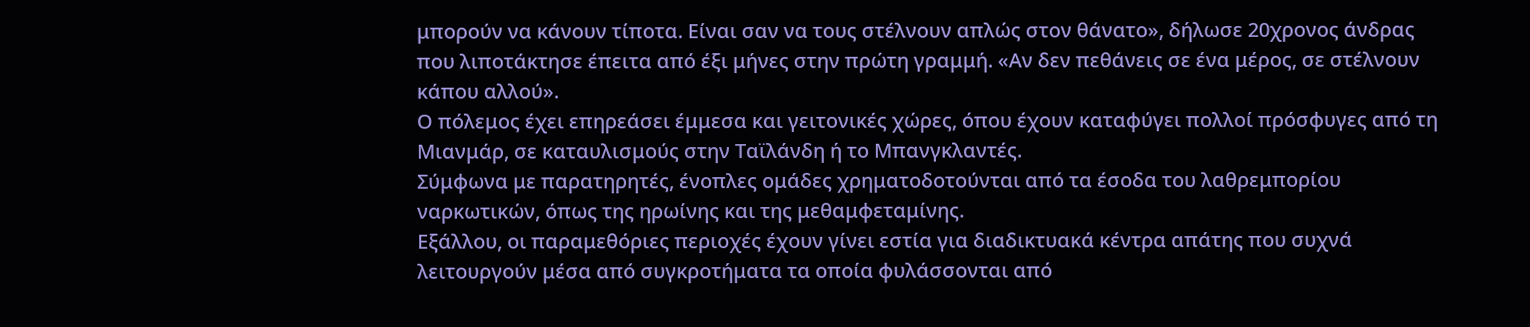μπορούν να κάνουν τίποτα. Είναι σαν να τους στέλνουν απλώς στον θάνατο», δήλωσε 20χρονος άνδρας που λιποτάκτησε έπειτα από έξι μήνες στην πρώτη γραμμή. «Αν δεν πεθάνεις σε ένα μέρος, σε στέλνουν κάπου αλλού».
Ο πόλεμος έχει επηρεάσει έμμεσα και γειτονικές χώρες, όπου έχουν καταφύγει πολλοί πρόσφυγες από τη Μιανμάρ, σε καταυλισμούς στην Ταϊλάνδη ή το Μπανγκλαντές.
Σύμφωνα με παρατηρητές, ένοπλες ομάδες χρηματοδοτούνται από τα έσοδα του λαθρεμπορίου ναρκωτικών, όπως της ηρωίνης και της μεθαμφεταμίνης.
Εξάλλου, οι παραμεθόριες περιοχές έχουν γίνει εστία για διαδικτυακά κέντρα απάτης που συχνά λειτουργούν μέσα από συγκροτήματα τα οποία φυλάσσονται από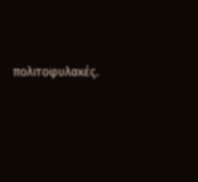πολιτοφυλακές.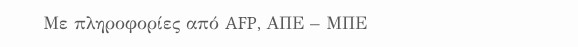Με πληροφορίες από AFP, ΑΠΕ – ΜΠΕ